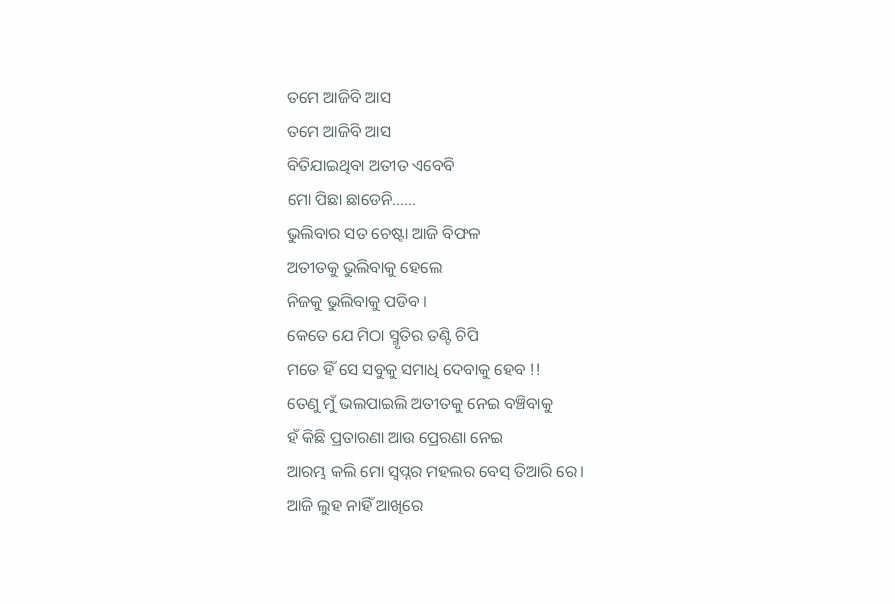ତମେ ଆଜିବି ଆସ
ତମେ ଆଜିବି ଆସ
ବିତିଯାଇଥିବା ଅତୀତ ଏବେବି
ମୋ ପିଛା ଛାଡେନି......
ଭୁଲିବାର ସତ ଚେଷ୍ଟା ଆଜି ବିଫଳ
ଅତୀତକୁ ଭୁଲିବାକୁ ହେଲେ
ନିଜକୁ ଭୁଲିବାକୁ ପଡିବ ।
କେତେ ଯେ ମିଠା ସ୍ମୃତିର ତଣ୍ଟି ଚିପି
ମତେ ହିଁ ସେ ସବୁକୁ ସମାଧି ଦେବାକୁ ହେବ !!
ତେଣୁ ମୁଁ ଭଲପାଇଲି ଅତୀତକୁ ନେଇ ବଞ୍ଚିବାକୁ
ହଁ କିଛି ପ୍ରତାରଣା ଆଉ ପ୍ରେରଣା ନେଇ
ଆରମ୍ଭ କଲି ମୋ ସ୍ୱପ୍ନର ମହଲର ବେସ୍ ତିଆରି ରେ।
ଆଜି ଲୁହ ନାହିଁ ଆଖିରେ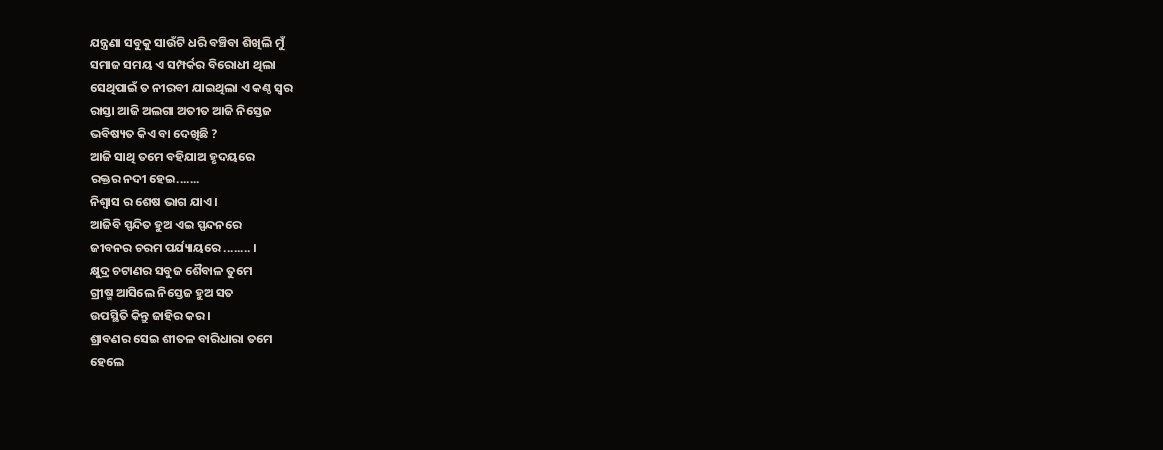ଯନ୍ତ୍ରଣା ସବୁକୁ ସାଉଁଟି ଧରି ବଞ୍ଚିବା ଶିଖିଲି ମୁଁ
ସମାଜ ସମୟ ଏ ସମ୍ପର୍କର ବିରୋଧୀ ଥିଲା
ସେଥିପାଇଁ ତ ନୀରବୀ ଯାଇଥିଲା ଏ କଣ୍ଠ ସ୍ୱର
ରାସ୍ତା ଆଜି ଅଲଗା ଅତୀତ ଆଜି ନିସ୍ତେଜ
ଭବିଷ୍ୟତ କିଏ ବା ଦେଖିଛି ?
ଆଜି ସାଥି ତମେ ବହିଯାଅ ହୃଦୟରେ
ରକ୍ତର ନଦୀ ହେଇ.......
ନିଶ୍ୱାସ ର ଶେଷ ଭାଗ ଯାଏ ।
ଆଜିବି ସ୍ପନ୍ଦିତ ହୁଅ ଏଇ ସ୍ପନ୍ଦନରେ
ଜୀବନର ଚରମ ପର୍ଯ୍ୟାୟରେ ........ ।
କ୍ଷୁଦ୍ର ଚଟାଣର ସବୁଜ ଶୈବାଳ ତୁମେ
ଗ୍ରୀଷ୍ମ ଆସିଲେ ନିସ୍ତେଜ ହୁଅ ସତ
ଉପସ୍ଥିତି କିନ୍ତୁ ଜାହିର କର।
ଶ୍ରାବଣର ସେଇ ଶୀତଳ ବାରିଧାରା ତମେ
ହେଲେ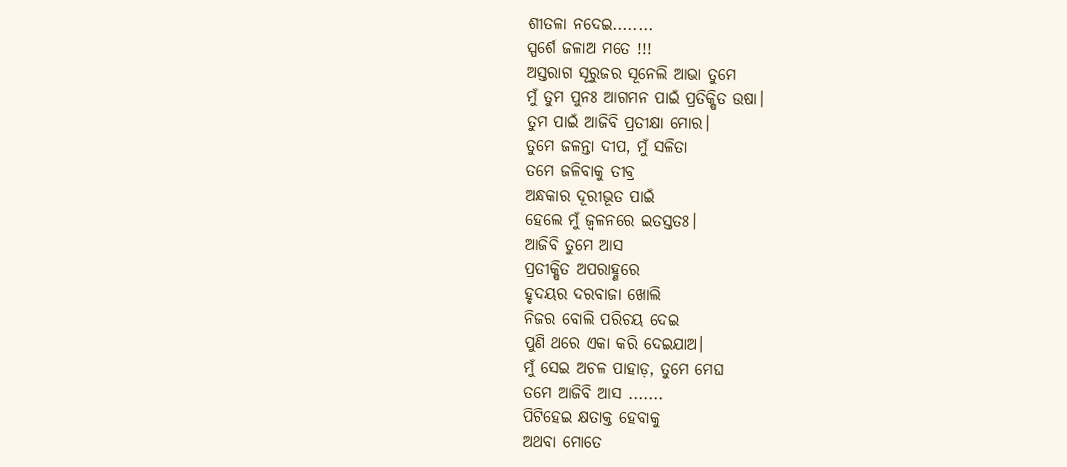ଶୀତଳା ନଦେଇ........
ସ୍ପର୍ଶେ ଜଳାଅ ମତେ !!!
ଅସ୍ତରାଗ ସୂରୁଜର ସୂନେଲି ଆଭା ତୁମେ
ମୁଁ ତୁମ ପୁନଃ ଆଗମନ ପାଇଁ ପ୍ରତିକ୍ଷିତ ଉଷା।
ତୁମ ପାଇଁ ଆଜିବି ପ୍ରତୀକ୍ଷା ମୋର।
ତୁମେ ଜଳନ୍ତା ଦୀପ, ମୁଁ ସଳିତା
ତମେ ଜଳିବାକୁ ତୀବ୍ର
ଅନ୍ଧକାର ଦୂରୀଭୂତ ପାଇଁ
ହେଲେ ମୁଁ ଜ୍ୱଳନରେ ଇତସ୍ତତଃ।
ଆଜିବି ତୁମେ ଆସ
ପ୍ରତୀକ୍ଷିତ ଅପରାହ୍ଣରେ
ହୃଦୟର ଦରବାଜା ଖୋଲି
ନିଜର ବୋଲି ପରିଚୟ ଦେଇ
ପୁଣି ଥରେ ଏକା କରି ଦେଇଯାଅ।
ମୁଁ ସେଇ ଅଚଳ ପାହାଡ଼, ତୁମେ ମେଘ
ତମେ ଆଜିବି ଆସ .......
ପିଟିହେଇ କ୍ଷତାକ୍ତ ହେବାକୁ
ଅଥବା ମୋତେ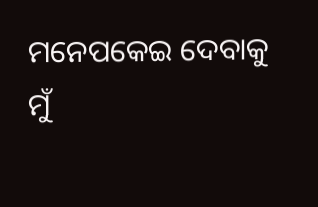ମନେପକେଇ ଦେବାକୁ
ମୁଁ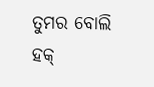ତୁମର ବୋଲି ହକ୍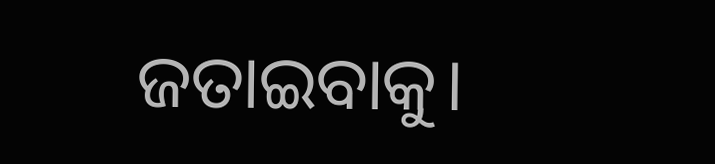ଜତାଇବାକୁ।